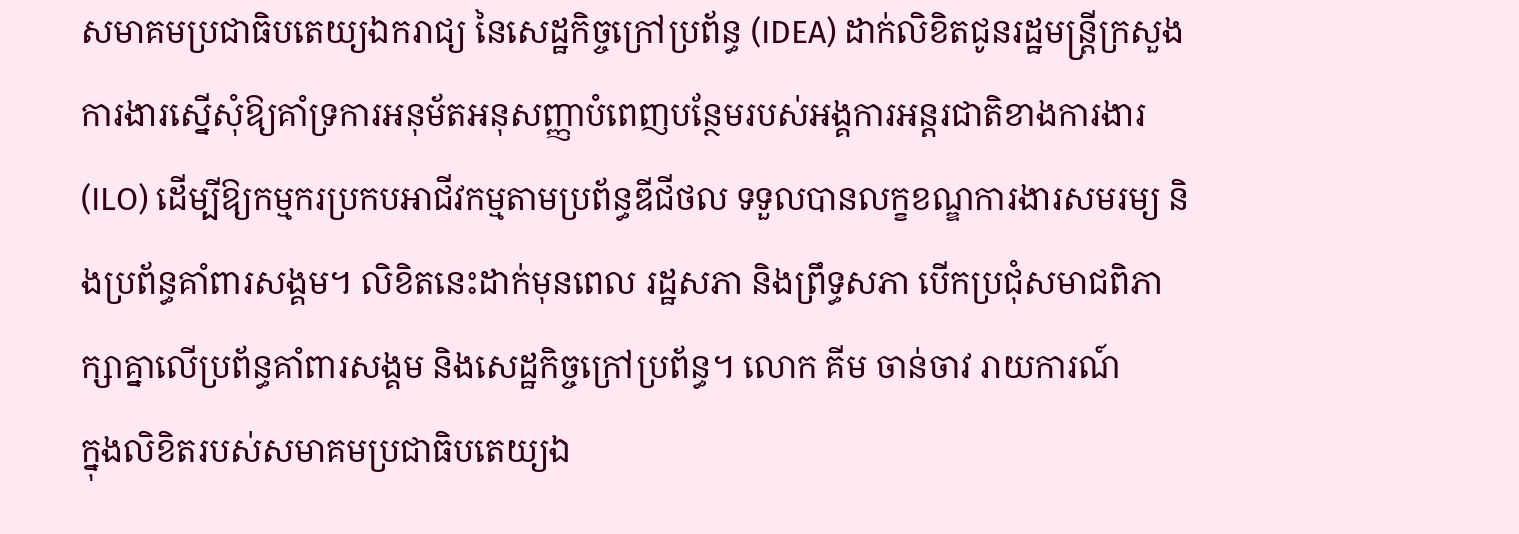សមាគមប្រជាធិបតេយ្យឯករាជ្យ នៃសេដ្ឋកិច្ចក្រៅប្រព័ន្ធ (IDEA) ដាក់លិខិតជូនរដ្ឋមន្ត្រីក្រសួងការងារស្នើសុំឱ្យគាំទ្រការអនុម័តអនុសញ្ញាបំពេញបន្ថែមរបស់អង្គការអន្តរជាតិខាងការងារ(ILO) ដើម្បីឱ្យកម្មករប្រកបអាជីវកម្មតាមប្រព័ន្ធឌីជីថល ទទួលបានលក្ខខណ្ឌការងារសមរម្យ និងប្រព័ន្ធគាំពារសង្គម។ លិខិតនេះដាក់មុនពេល រដ្ឋសភា និងព្រឹទ្ធសភា បើកប្រជុំសមាជពិភាក្សាគ្នាលើប្រព័ន្ធគាំពារសង្គម និងសេដ្ឋកិច្ចក្រៅប្រព័ន្ធ។ លោក គីម ចាន់ចាវ រាយការណ៍
ក្នុងលិខិតរបស់សមាគមប្រជាធិបតេយ្យឯ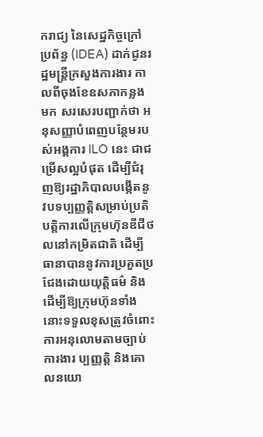ករាជ្យ នៃសេដ្ឋកិច្ចក្រៅប្រព័ន្ធ (IDEA) ដាក់ជូនរដ្ឋមន្ត្រីក្រសួងការងារ កាលពីចុងខែឧសភាកន្លងមក សរសេរបញ្ជាក់ថា អនុសញ្ញាបំពេញបន្ថែមរបស់អង្គការ ILO នេះ ជាជម្រើសល្អបំផុត ដើម្បីជំរុញឱ្យរដ្ឋាភិបាលបង្កើតនូវបទប្បញ្ញត្តិសម្រាប់ប្រតិបត្តិការលើក្រុមហ៊ុនឌីជីថលនៅកម្រិតជាតិ ដើម្បីធានាបាននូវការប្រគួតប្រជែងដោយយុត្តិធម៌ និងដើម្បីឱ្យក្រុមហ៊ុនទាំងនោះទទួលខុសត្រូវចំពោះការអនុលោមតាមច្បាប់ការងារ ប្បញ្ញត្តិ និងគោលនយោ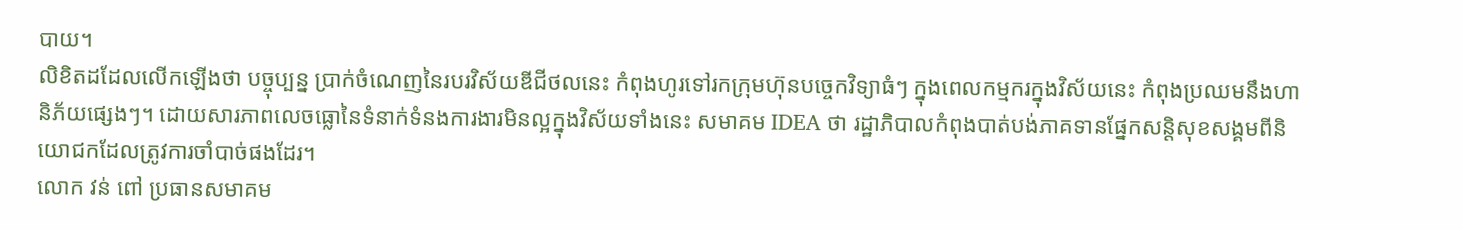បាយ។
លិខិតដដែលលើកឡើងថា បច្ចុប្បន្ន ប្រាក់ចំណេញនៃរបរវិស័យឌីជីថលនេះ កំពុងហូរទៅរកក្រុមហ៊ុនបច្ចេកវិទ្យាធំៗ ក្នុងពេលកម្មករក្នុងវិស័យនេះ កំពុងប្រឈមនឹងហានិភ័យផ្សេងៗ។ ដោយសារភាពលេចធ្លោនៃទំនាក់ទំនងការងារមិនល្អក្នុងវិស័យទាំងនេះ សមាគម IDEA ថា រដ្ឋាភិបាលកំពុងបាត់បង់ភាគទានផ្នែកសន្តិសុខសង្គមពីនិយោជកដែលត្រូវការចាំបាច់ផងដែរ។
លោក វន់ ពៅ ប្រធានសមាគម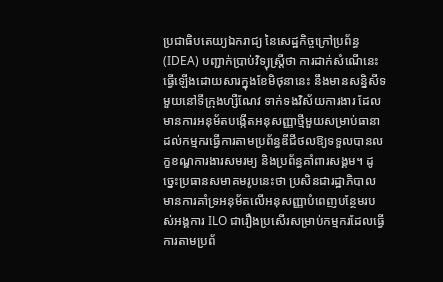ប្រជាធិបតេយ្យឯករាជ្យ នៃសេដ្ឋកិច្ចក្រៅប្រព័ន្ធ (IDEA) បញ្ជាក់ប្រាប់វិទ្យុស្ដ្រីថា ការដាក់សំណើនេះ ធ្វើឡើងដោយសារក្នុងខែមិថុនានេះ នឹងមានសន្និសីទមួយនៅទីក្រុងហ្សឺណែវ ទាក់ទងវិស័យការងារ ដែលមានការអនុម័តបង្កើតអនុសញ្ញាថ្មីមួយសម្រាប់ធានាដល់កម្មករធ្វើការតាមប្រព័ន្ធឌីជីថលឱ្យទទួលបានលក្ខខណ្ឌការងារសមរម្យ និងប្រព័ន្ធគាំពារសង្គម។ ដូច្នេះប្រធានសមាគមរូបនេះថា ប្រសិនជារដ្ឋាភិបាលមានការគាំទ្រអនុម័តលើអនុសញ្ញាបំពេញបន្ថែមរបស់អង្គការ ILO ជារឿងប្រសើរសម្រាប់កម្មករដែលធ្វើការតាមប្រព័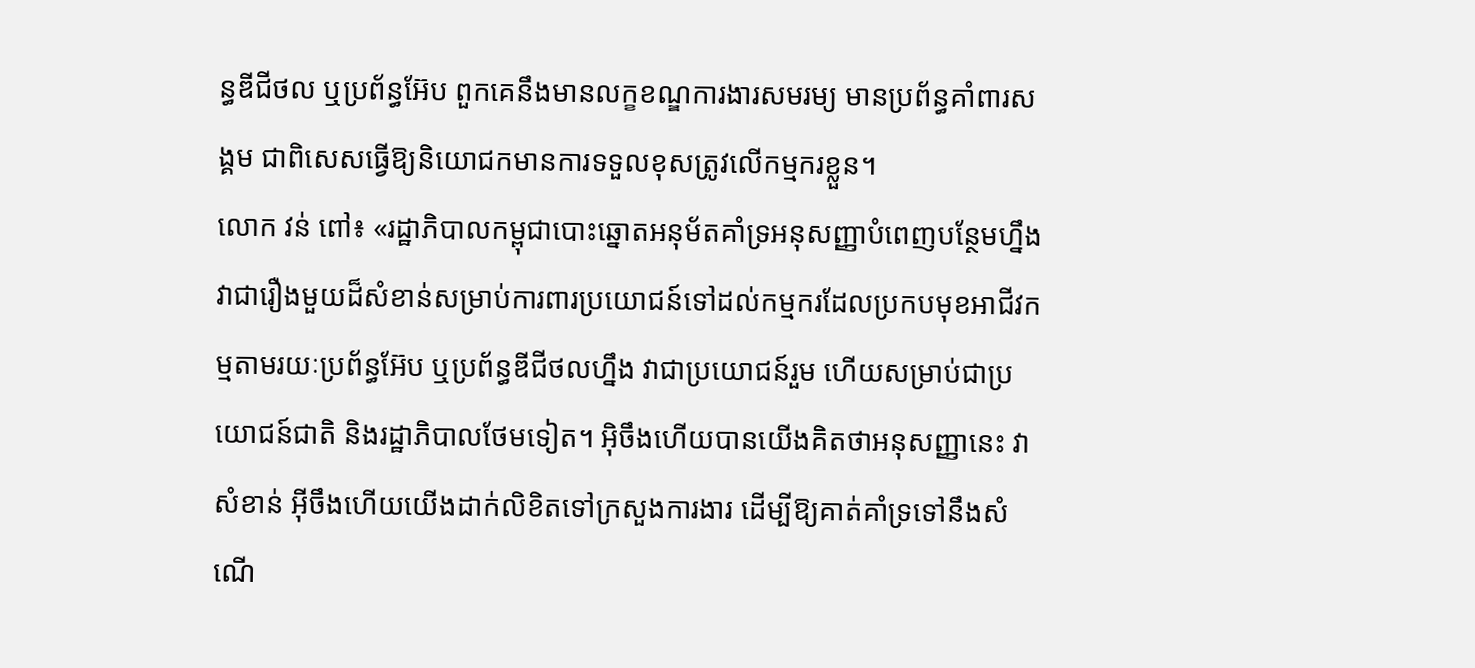ន្ធឌីជីថល ឬប្រព័ន្ធអ៊ែប ពួកគេនឹងមានលក្ខខណ្ឌការងារសមរម្យ មានប្រព័ន្ធគាំពារសង្គម ជាពិសេសធ្វើឱ្យនិយោជកមានការទទួលខុសត្រូវលើកម្មករខ្លួន។
លោក វន់ ពៅ៖ «រដ្ឋាភិបាលកម្ពុជាបោះឆ្នោតអនុម័តគាំទ្រអនុសញ្ញាបំពេញបន្ថែមហ្នឹង វាជារឿងមួយដ៏សំខាន់សម្រាប់ការពារប្រយោជន៍ទៅដល់កម្មករដែលប្រកបមុខអាជីវកម្មតាមរយៈប្រព័ន្ធអ៊ែប ឬប្រព័ន្ធឌីជីថលហ្នឹង វាជាប្រយោជន៍រួម ហើយសម្រាប់ជាប្រយោជន៍ជាតិ និងរដ្ឋាភិបាលថែមទៀត។ អ៊ិចឹងហើយបានយើងគិតថាអនុសញ្ញានេះ វាសំខាន់ អ៊ីចឹងហើយយើងដាក់លិខិតទៅក្រសួងការងារ ដើម្បីឱ្យគាត់គាំទ្រទៅនឹងសំណើ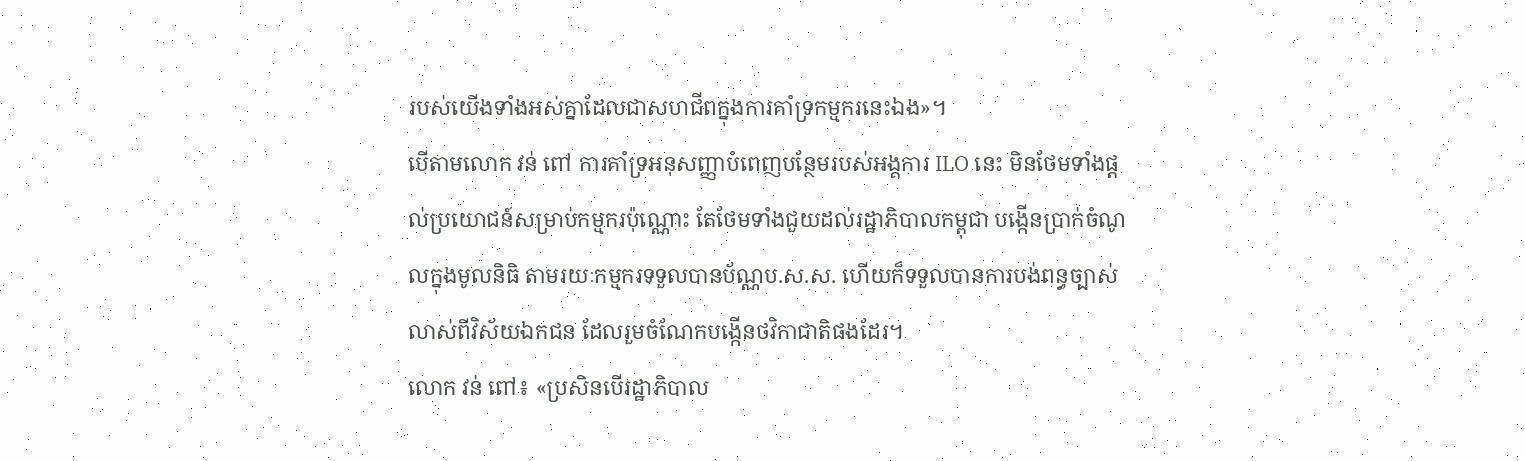របស់យើងទាំងអស់គ្នាដែលជាសហជីពក្នុងការគាំទ្រកម្មករនេះឯង»។
បើតាមលោក វន់ ពៅ ការគាំទ្រអនុសញ្ញាបំពេញបន្ថែមរបស់អង្គការ ILO នេះ មិនថែមទាំងផ្ដល់ប្រយោជន៍សម្រាប់កម្មករប៉ុណ្ណោះ តែថែមទាំងជួយដល់រដ្ឋាភិបាលកម្ពុជា បង្កើនប្រាក់ចំណូលក្នុងមូលនិធិ តាមរយៈកម្មករទទួលបានប័ណ្ណប.ស.ស. ហើយក៏ទទួលបានការបង់ពន្ធច្បាស់លាស់ពីវិស័យឯកជន ដែលរួមចំណែកបង្កើនថវិកាជាតិផងដែរ។
លោក វន់ ពៅ៖ «ប្រសិនបើរដ្ឋាភិបាល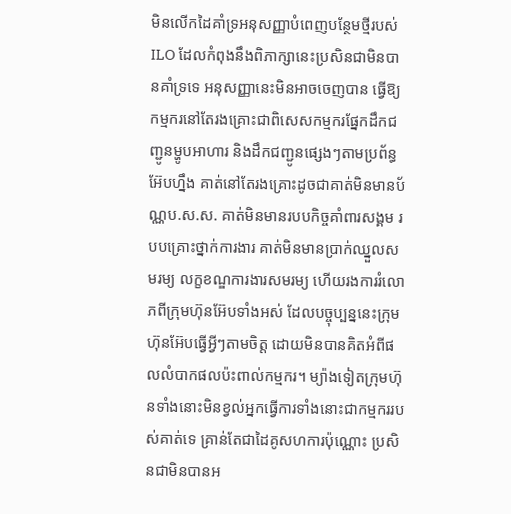មិនលើកដៃគាំទ្រអនុសញ្ញាបំពេញបន្ថែមថ្មីរបស់ILO ដែលកំពុងនឹងពិភាក្សានេះប្រសិនជាមិនបានគាំទ្រទេ អនុសញ្ញានេះមិនអាចចេញបាន ធ្វើឱ្យកម្មករនៅតែរងគ្រោះជាពិសេសកម្មករផ្នែកដឹកជញ្ជូនម្ហូបអាហារ និងដឹកជញ្ជូនផ្សេងៗតាមប្រព័ន្ធអ៊ែបហ្នឹង គាត់នៅតែរងគ្រោះដូចជាគាត់មិនមានប័ណ្ណប.ស.ស. គាត់មិនមានរបបកិច្ចគាំពារសង្គម របបគ្រោះថ្នាក់ការងារ គាត់មិនមានប្រាក់ឈ្នួលសមរម្យ លក្ខខណ្ឌការងារសមរម្យ ហើយរងការរំលោភពីក្រុមហ៊ុនអ៊ែបទាំងអស់ ដែលបច្ចុប្បន្ននេះក្រុមហ៊ុនអ៊ែបធ្វើអ្វីៗតាមចិត្ត ដោយមិនបានគិតអំពីផលលំបាកផលប៉ះពាល់កម្មករ។ ម្យ៉ាងទៀតក្រុមហ៊ុនទាំងនោះមិនខ្វល់អ្នកធ្វើការទាំងនោះជាកម្មកររបស់គាត់ទេ គ្រាន់តែជាដៃគូសហការប៉ុណ្ណោះ ប្រសិនជាមិនបានអ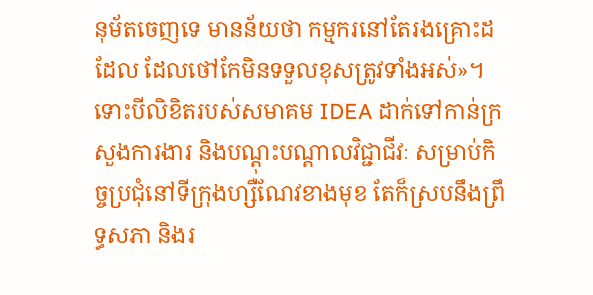នុម័តចេញទេ មានន័យថា កម្មករនៅតែរងគ្រោះដដែល ដែលថៅកែមិនទទួលខុសត្រូវទាំងអស់»។
ទោះបីលិខិតរបស់សមាគម IDEA ដាក់ទៅកាន់ក្រសួងការងារ និងបណ្ដុះបណ្ដាលវិជ្ជាជីវៈ សម្រាប់កិច្ចប្រជុំនៅទីក្រុងហ្សឺណែវខាងមុខ តែក៏ស្របនឹងព្រឹទ្ធសភា និងរ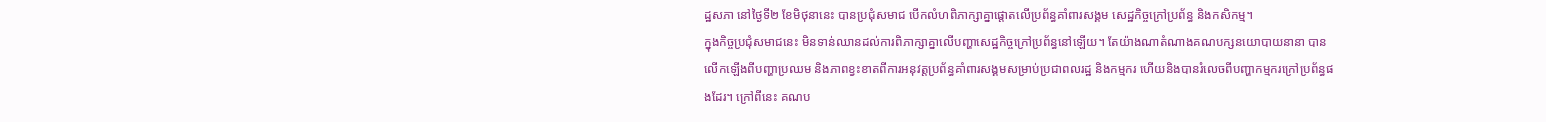ដ្ឋសភា នៅថ្ងៃទី២ ខែមិថុនានេះ បានប្រជុំសមាជ បើកលំហពិភាក្សាគ្នាផ្តោតលើប្រព័ន្ធគាំពារសង្គម សេដ្ឋកិច្ចក្រៅប្រព័ន្ធ និងកសិកម្ម។
ក្នុងកិច្ចប្រជុំសមាជនេះ មិនទាន់ឈានដល់ការពិភាក្សាគ្នាលើបញ្ហាសេដ្ឋកិច្ចក្រៅប្រព័ន្ធនៅឡើយ។ តែយ៉ាងណាតំណាងគណបក្សនយោបាយនានា បានលើកឡើងពីបញ្ហាប្រឈម និងភាពខ្វះខាតពីការអនុវត្តប្រព័ន្ធគាំពារសង្គមសម្រាប់ប្រជាពលរដ្ឋ និងកម្មករ ហើយនិងបានរំលេចពីបញ្ហាកម្មករក្រៅប្រព័ន្ធផងដែរ។ ក្រៅពីនេះ គណប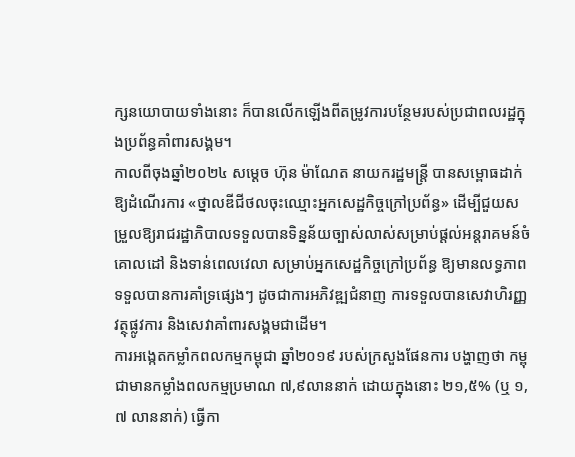ក្សនយោបាយទាំងនោះ ក៏បានលើកឡើងពីតម្រូវការបន្ថែមរបស់ប្រជាពលរដ្ឋក្នុងប្រព័ន្ធគាំពារសង្គម។
កាលពីចុងឆ្នាំ២០២៤ សម្ដេច ហ៊ុន ម៉ាណែត នាយករដ្ឋមន្ត្រី បានសម្ពោធដាក់ឱ្យដំណើរការ «ថ្នាលឌីជីថលចុះឈ្មោះអ្នកសេដ្ឋកិច្ចក្រៅប្រព័ន្ធ» ដើម្បីជួយសម្រួលឱ្យរាជរដ្ឋាភិបាលទទួលបានទិន្នន័យច្បាស់លាស់សម្រាប់ផ្តល់អន្តរាគមន៍ចំគោលដៅ និងទាន់ពេលវេលា សម្រាប់អ្នកសេដ្ឋកិច្ចក្រៅប្រព័ន្ធ ឱ្យមានលទ្ធភាពទទួលបានការគាំទ្រផ្សេងៗ ដូចជាការអភិវឌ្ឍជំនាញ ការទទួលបានសេវាហិរញ្ញវត្ថុផ្លូវការ និងសេវាគាំពារសង្គមជាដើម។
ការអង្កេតកម្លាំកពលកម្មកម្ពុជា ឆ្នាំ២០១៩ របស់ក្រសួងផែនការ បង្ហាញថា កម្ពុជាមានកម្លាំងពលកម្មប្រមាណ ៧,៩លាននាក់ ដោយក្នុងនោះ ២១,៥% (ឬ ១,៧ លាននាក់) ធ្វើកា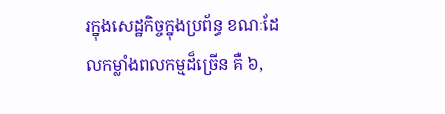រក្នុងសេដ្ឋកិច្ចក្នុងប្រព័ន្ធ ខណៈដែលកម្លាំងពលកម្មដ៏ច្រើន គឺ ៦,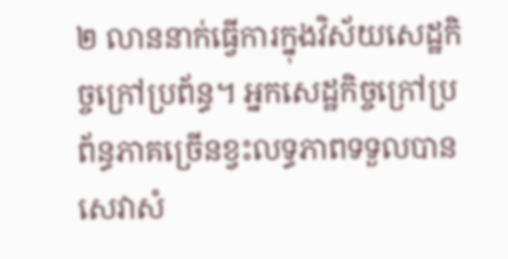២ លាននាក់ធ្វើការក្នុងវិស័យសេដ្ឋកិច្ចក្រៅប្រព័ន្ធ។ អ្នកសេដ្ឋកិច្ចក្រៅប្រព័ន្ធភាគច្រើនខ្វះលទ្ធភាពទទួលបានសេវាសំ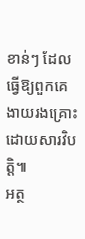ខាន់ៗ ដែលធ្វើឱ្យពួកគេងាយរងគ្រោះដោយសារវិបត្តិ៕
អត្ថ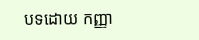បទដោយ កញ្ញា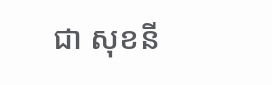ជា សុខនី